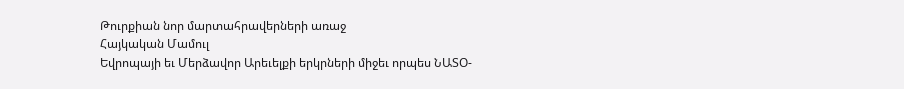Թուրքիան նոր մարտահրավերների առաջ
Հայկական Մամուլ
Եվրոպայի եւ Մերձավոր Արեւելքի երկրների միջեւ որպես ՆԱՏՕ-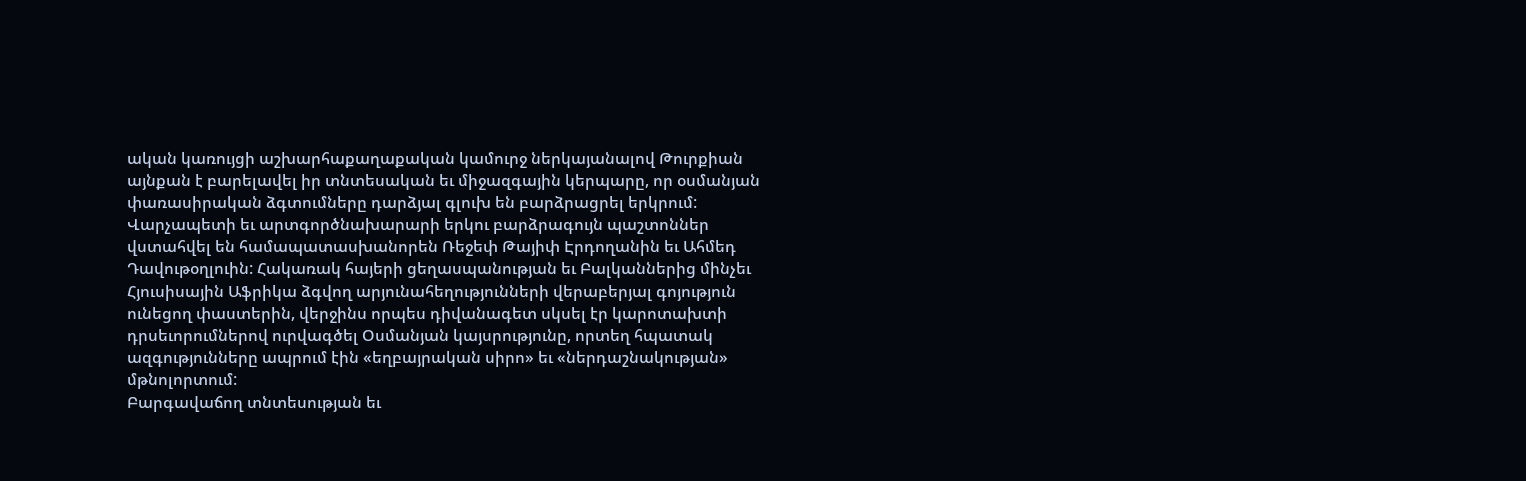ական կառույցի աշխարհաքաղաքական կամուրջ ներկայանալով Թուրքիան այնքան է բարելավել իր տնտեսական եւ միջազգային կերպարը, որ օսմանյան փառասիրական ձգտումները դարձյալ գլուխ են բարձրացրել երկրում: Վարչապետի եւ արտգործնախարարի երկու բարձրագույն պաշտոններ վստահվել են համապատասխանորեն Ռեջեփ Թայիփ Էրդողանին եւ Ահմեդ Դավութօղլուին: Հակառակ հայերի ցեղասպանության եւ Բալկաններից մինչեւ Հյուսիսային Աֆրիկա ձգվող արյունահեղությունների վերաբերյալ գոյություն ունեցող փաստերին, վերջինս որպես դիվանագետ սկսել էր կարոտախտի դրսեւորումներով ուրվագծել Օսմանյան կայսրությունը, որտեղ հպատակ ազգությունները ապրում էին «եղբայրական սիրո» եւ «ներդաշնակության» մթնոլորտում:
Բարգավաճող տնտեսության եւ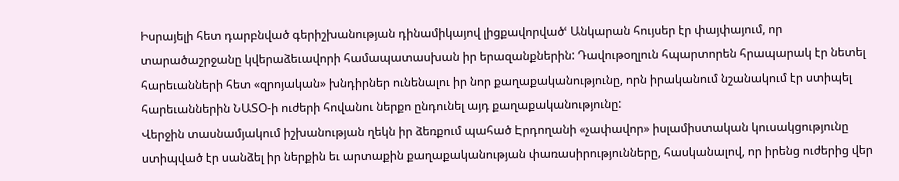Իսրայելի հետ դարբնված գերիշխանության դինամիկայով լիցքավորվածՙ Անկարան հույսեր էր փայփայում, որ տարածաշրջանը կվերաձեւավորի համապատասխան իր երազանքներին: Դավութօղլուն հպարտորեն հրապարակ էր նետել հարեւանների հետ «զրոյական» խնդիրներ ունենալու իր նոր քաղաքականությունը, որն իրականում նշանակում էր ստիպել հարեւաններին ՆԱՏՕ-ի ուժերի հովանու ներքո ընդունել այդ քաղաքականությունը:
Վերջին տասնամյակում իշխանության ղեկն իր ձեռքում պահած Էրդողանի «չափավոր» իսլամիստական կուսակցությունը ստիպված էր սանձել իր ներքին եւ արտաքին քաղաքականության փառասիրությունները, հասկանալով, որ իրենց ուժերից վեր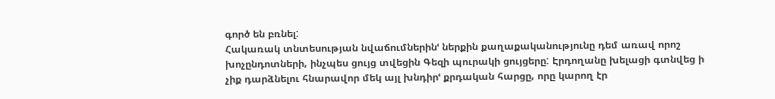գործ են բռնել:
Հակառակ տնտեսության նվաճումներինՙ ներքին քաղաքականությունը դեմ առավ որոշ խոչընդոտների, ինչպես ցույց տվեցին Գեզի պուրակի ցույցերը: Էրդողանը խելացի գտնվեց ի չիք դարձնելու հնարավոր մեկ այլ խնդիրՙ քրդական հարցը, որը կարող էր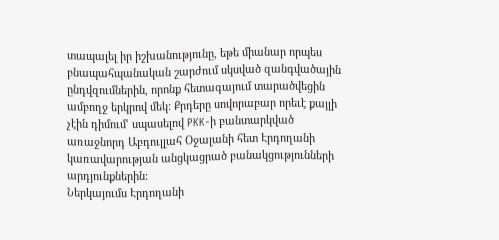տապալել իր իշխանությունը, եթե միանար որպես բնապահպանական շարժում սկսված զանգվածային ընդվզումներին, որոնք հետագայում տարածվեցին ամբողջ երկրով մեկ: Քրդերը սովորաբար որեւէ քայլի չէին դիմումՙ սպասելով PKK-ի բանտարկված առաջնորդ Աբդուլլահ Օջալանի հետ Էրդողանի կառավարության անցկացրած բանակցությունների արդյունքներին:
Ներկայումս Էրդողանի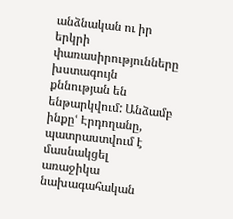անձնական ու իր երկրի փառասիրությունները խստագույն քննության են ենթարկվում: Անձամբ ինքըՙ Էրդողանը, պատրաստվում է մասնակցել առաջիկա նախագահական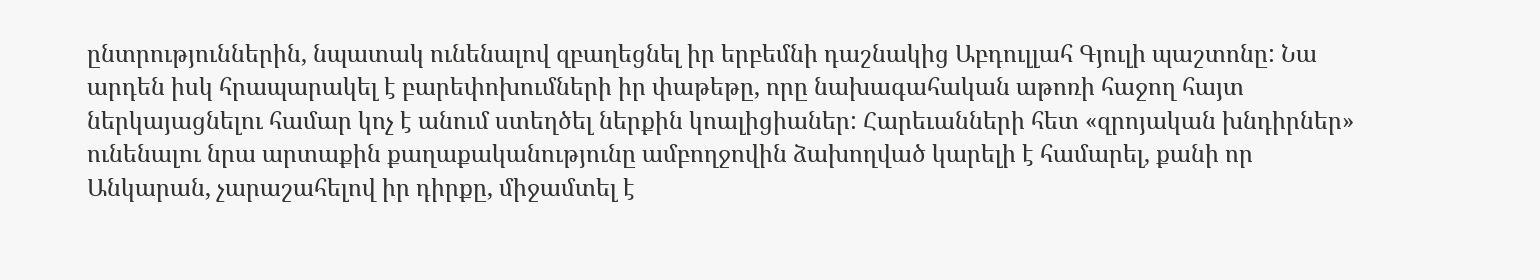ընտրություններին, նպատակ ունենալով զբաղեցնել իր երբեմնի դաշնակից Աբդուլլահ Գյուլի պաշտոնը: Նա արդեն իսկ հրապարակել է բարեփոխումների իր փաթեթը, որը նախագահական աթոռի հաջող հայտ ներկայացնելու համար կոչ է անում ստեղծել ներքին կոալիցիաներ: Հարեւանների հետ «զրոյական խնդիրներ» ունենալու նրա արտաքին քաղաքականությունը ամբողջովին ձախողված կարելի է համարել, քանի որ Անկարան, չարաշահելով իր դիրքը, միջամտել է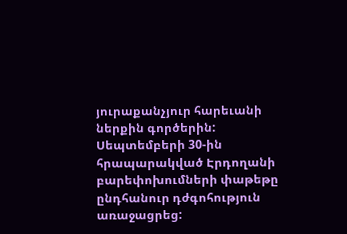յուրաքանչյուր հարեւանի ներքին գործերին:
Սեպտեմբերի 30-ին հրապարակված Էրդողանի բարեփոխումների փաթեթը ընդհանուր դժգոհություն առաջացրեց: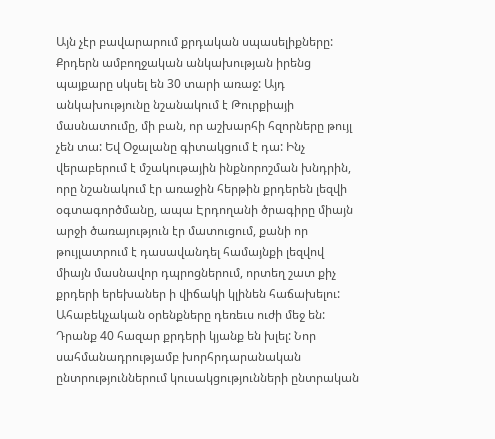Այն չէր բավարարում քրդական սպասելիքները: Քրդերն ամբողջական անկախության իրենց պայքարը սկսել են 30 տարի առաջ: Այդ անկախությունը նշանակում է Թուրքիայի մասնատումը, մի բան, որ աշխարհի հզորները թույլ չեն տա: Եվ Օջալանը գիտակցում է դա: Ինչ վերաբերում է մշակութային ինքնորոշման խնդրին, որը նշանակում էր առաջին հերթին քրդերեն լեզվի օգտագործմանը, ապա Էրդողանի ծրագիրը միայն արջի ծառայություն էր մատուցում, քանի որ թույլատրում է դասավանդել համայնքի լեզվով միայն մասնավոր դպրոցներում, որտեղ շատ քիչ քրդերի երեխաներ ի վիճակի կլինեն հաճախելու: Ահաբեկչական օրենքները դեռեւս ուժի մեջ են: Դրանք 40 հազար քրդերի կյանք են խլել: Նոր սահմանադրությամբ խորհրդարանական ընտրություններում կուսակցությունների ընտրական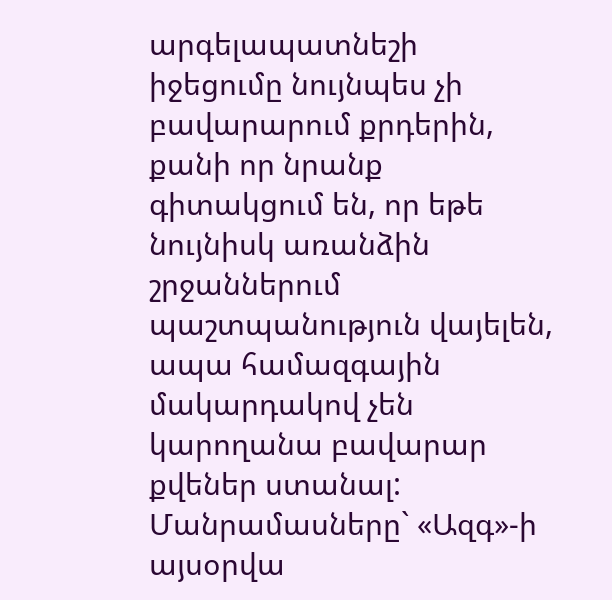արգելապատնեշի իջեցումը նույնպես չի բավարարում քրդերին, քանի որ նրանք գիտակցում են, որ եթե նույնիսկ առանձին շրջաններում պաշտպանություն վայելեն, ապա համազգային մակարդակով չեն կարողանա բավարար քվեներ ստանալ:
Մանրամասները` «Ազգ»-ի այսօրվա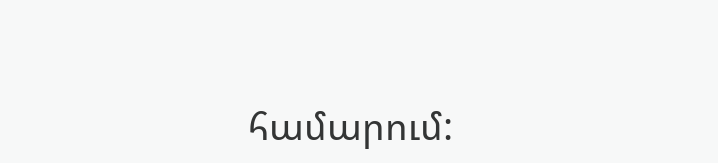համարում: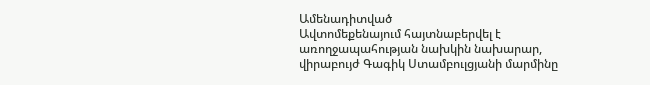Ամենադիտված
Ավտոմեքենայում հայտնաբերվել է առողջապահության նախկին նախարար, վիրաբույժ Գագիկ Ստամբուլցյանի մարմինը